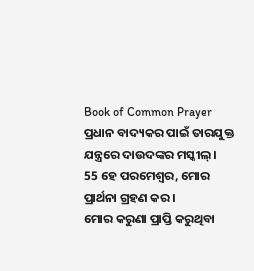Book of Common Prayer
ପ୍ରଧାନ ବାଦ୍ୟକର ପାଇଁ ତାରଯୁକ୍ତ ଯନ୍ତ୍ରରେ ଦାଉଦଙ୍କର ମସ୍କୀଲ୍।
55 ହେ ପରମେଶ୍ୱର, ମୋର ପ୍ରାର୍ଥନା ଗ୍ରହଣ କର।
ମୋର କରୁଣା ପ୍ରାପ୍ତି କରୁଥିବା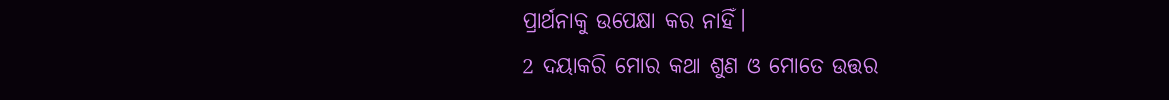ପ୍ରାର୍ଥନାକୁ ଉପେକ୍ଷା କର ନାହିଁ।
2 ଦୟାକରି ମୋର କଥା ଶୁଣ ଓ ମୋତେ ଉତ୍ତର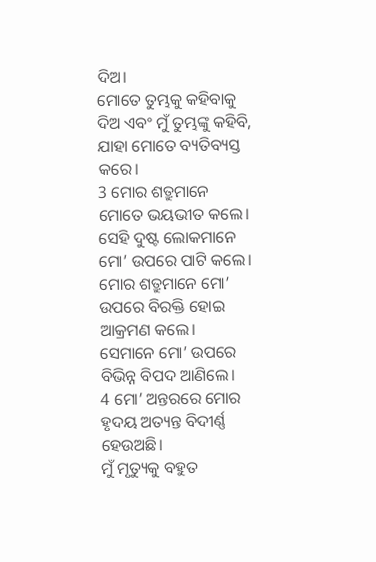ଦିଅ।
ମୋତେ ତୁମ୍ଭକୁ କହିବାକୁ ଦିଅ ଏବଂ ମୁଁ ତୁମ୍ଭଙ୍କୁ କହିବି, ଯାହା ମୋତେ ବ୍ୟତିବ୍ୟସ୍ତ କରେ।
3 ମୋର ଶତ୍ରୁମାନେ ମୋତେ ଭୟଭୀତ କଲେ।
ସେହି ଦୁଷ୍ଟ ଲୋକମାନେ ମୋ’ ଉପରେ ପାଟି କଲେ।
ମୋର ଶତ୍ରୁମାନେ ମୋ’ ଉପରେ ବିରକ୍ତି ହୋଇ ଆକ୍ରମଣ କଲେ।
ସେମାନେ ମୋ’ ଉପରେ ବିଭିନ୍ନ ବିପଦ ଆଣିଲେ।
4 ମୋ’ ଅନ୍ତରରେ ମୋର ହୃଦୟ ଅତ୍ୟନ୍ତ ବିଦୀର୍ଣ୍ଣ ହେଉଅଛି।
ମୁଁ ମୃତ୍ୟୁକୁ ବହୁତ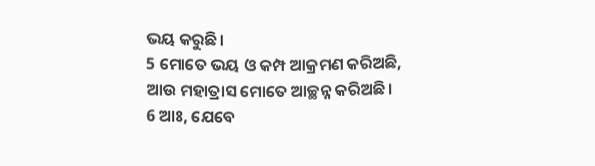ଭୟ କରୁଛି।
5 ମୋତେ ଭୟ ଓ କମ୍ପ ଆକ୍ରମଣ କରିଅଛି,
ଆଉ ମହାତ୍ରାସ ମୋତେ ଆଚ୍ଛନ୍ନ କରିଅଛି।
6 ଆଃ, ଯେବେ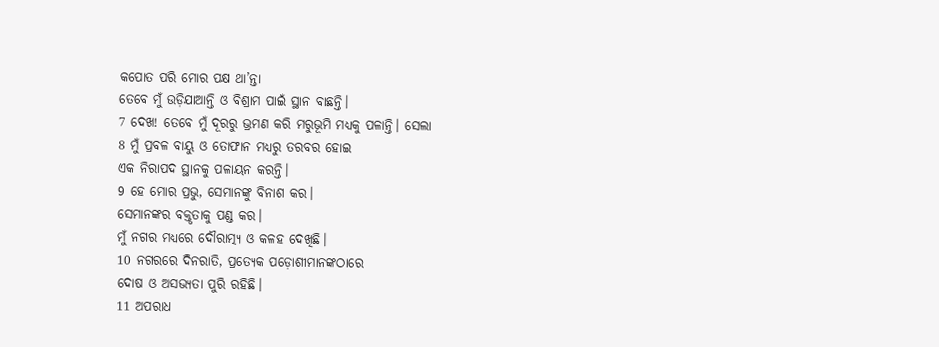କପୋତ ପରି ମୋର ପକ୍ଷ ଥା’ନ୍ତା
ତେବେ ମୁଁ ଉଡ଼ିଯାଆନ୍ତି ଓ ବିଶ୍ରାମ ପାଇଁ ସ୍ଥାନ ବାଛନ୍ତି।
7 ଦେଖ! ତେବେ ମୁଁ ଦୂରରୁ ଭ୍ରମଣ କରି ମରୁଭୂମି ମଧ୍ୟକୁ ପଳାନ୍ତି। ସେଲା
8 ମୁଁ ପ୍ରବଳ ବାୟୁ ଓ ତୋଫାନ ମଧ୍ୟରୁ ତରବର ହୋଇ
ଏକ ନିରାପଦ ସ୍ଥାନକୁ ପଳାୟନ କରନ୍ତି।
9 ହେ ମୋର ପ୍ରଭୁ, ସେମାନଙ୍କୁ ବିନାଶ କର।
ସେମାନଙ୍କର ବକ୍ତୃତାକୁ ପଣ୍ଡ କର।
ମୁଁ ନଗର ମଧ୍ୟରେ ଦୌରାତ୍ମ୍ୟ ଓ କଳହ ଦେଖିଛି।
10 ନଗରରେ ଦିନରାତି, ପ୍ରତ୍ୟେକ ପଡ଼ୋଶୀମାନଙ୍କଠାରେ
ଦୋଷ ଓ ଅସଭ୍ୟତା ପୁରି ରହିଛି।
11 ଅପରାଧ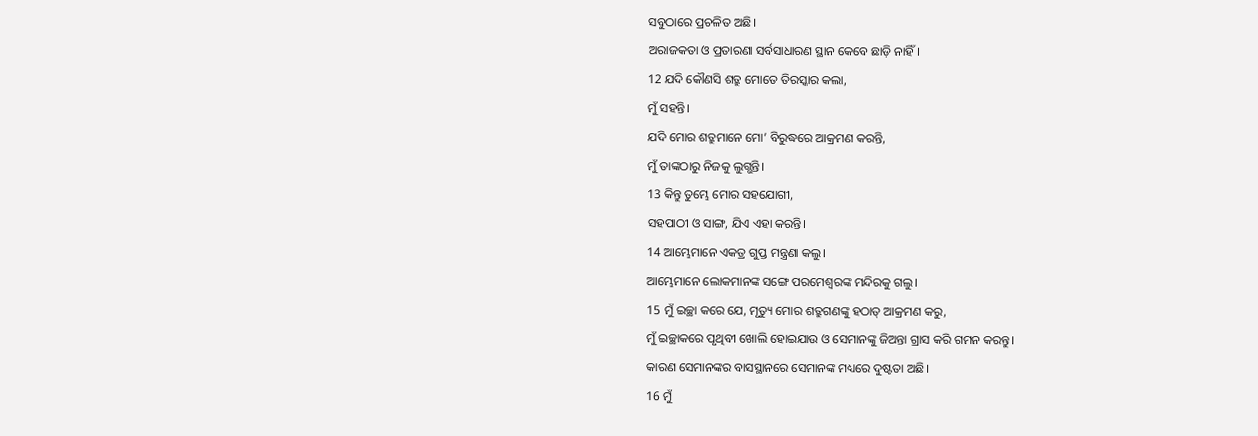ସବୁଠାରେ ପ୍ରଚଳିତ ଅଛି।
ଅରାଜକତା ଓ ପ୍ରତାରଣା ସର୍ବସାଧାରଣ ସ୍ଥାନ କେବେ ଛାଡ଼ି ନାହିଁ।
12 ଯଦି କୌଣସି ଶତ୍ରୁ ମୋତେ ତିରସ୍କାର କଲା,
ମୁଁ ସହନ୍ତି।
ଯଦି ମୋର ଶତ୍ରୁମାନେ ମୋ’ ବିରୁଦ୍ଧରେ ଆକ୍ରମଣ କରନ୍ତି,
ମୁଁ ତାଙ୍କଠାରୁ ନିଜକୁ ଲୁଗ୍ଭନ୍ତି।
13 କିନ୍ତୁ ତୁମ୍ଭେ ମୋର ସହଯୋଗୀ,
ସହପାଠୀ ଓ ସାଙ୍ଗ, ଯିଏ ଏହା କରନ୍ତି।
14 ଆମ୍ଭେମାନେ ଏକତ୍ର ଗୁପ୍ତ ମନ୍ତ୍ରଣା କଲୁ।
ଆମ୍ଭେମାନେ ଲୋକମାନଙ୍କ ସଙ୍ଗେ ପରମେଶ୍ୱରଙ୍କ ମନ୍ଦିରକୁ ଗଲୁ।
15 ମୁଁ ଇଚ୍ଛା କରେ ଯେ, ମୃତ୍ୟୁ ମୋର ଶତ୍ରୁଗଣଙ୍କୁ ହଠାତ୍ ଆକ୍ରମଣ କରୁ,
ମୁଁ ଇଚ୍ଛାକରେ ପୃଥିବୀ ଖୋଲି ହୋଇଯାଉ ଓ ସେମାନଙ୍କୁ ଜିଅନ୍ତା ଗ୍ରାସ କରି ଗମନ କରନ୍ତୁ।
କାରଣ ସେମାନଙ୍କର ବାସସ୍ଥାନରେ ସେମାନଙ୍କ ମଧ୍ୟରେ ଦୁଷ୍ଟତା ଅଛି।
16 ମୁଁ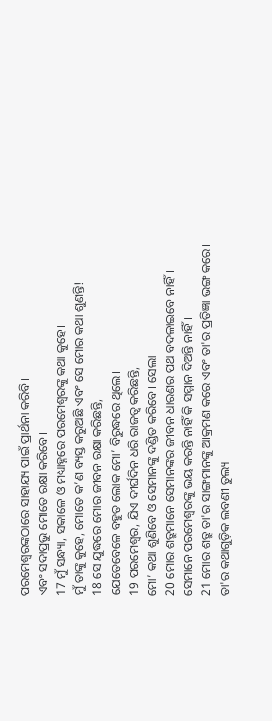ପରମେଶ୍ୱରଙ୍କଠାରେ ସାହାଯ୍ୟ ପାଇଁ ପ୍ରାର୍ଥନା କରିବି।
ଏବଂ ସଦାପ୍ରଭୁ ମୋତେ ରକ୍ଷା କରିବେ।
17 ମୁଁ ସନ୍ଧ୍ୟା, ସକାଳେ ଓ ମଧ୍ୟାହ୍ନରେ ପରମେଶ୍ୱରଙ୍କୁ କଥା କୁହେ।
ମୁଁ ତାଙ୍କୁ କୁହେ, ମୋତେ କ’ଣ ବ୍ୟସ୍ତ କରୁଅଛି ଏବଂ ସେ ମୋର କଥା ଶୁଣନ୍ତି!
18 ସେ ଯୁଦ୍ଧରେ ମୋର ଜୀବନ ରକ୍ଷା କରିଛନ୍ତି,
ଯେତେବେଳେ ବହୁତ ଲୋକ ମୋ’ ବିରୁଦ୍ଧରେ ଥିଲେ।
19 ପରମେଶ୍ୱର, ଯିଏ ଦୀର୍ଘଦିନ ଧରି ରାଜତ୍ୱ କରିଛନ୍ତି,
ମୋ’ କଥା ଶୁଣିବେ ଓ ସେମାନଙ୍କୁ ଦଣ୍ଡିତ କରିବେ। ସେଲା
20 ମୋର ଶତ୍ରୁମାନେ ସେମାନଙ୍କର ଜୀବନ ଧାରଣର ପଥ ବଦଳାଇବେ ନାହିଁ।
ସେମାନେ ପରମେଶ୍ୱରଙ୍କୁ ଭୟ କରନ୍ତି ନାହିଁ କି ସମ୍ମାନ ଦିଅନ୍ତି ନାହିଁ।
21 ମୋର ଶତ୍ରୁ ତା'ର ସାଙ୍ଗମାନଙ୍କୁ ଆକ୍ରମଣ କରେ ଏବଂ ତା'ର ପ୍ରତିଜ୍ଞା ଭଙ୍ଗ କରେ।
ତା'ର କଥାଗୁଡ଼ିକ ଲବଣୀ ତୁଲ୍ୟ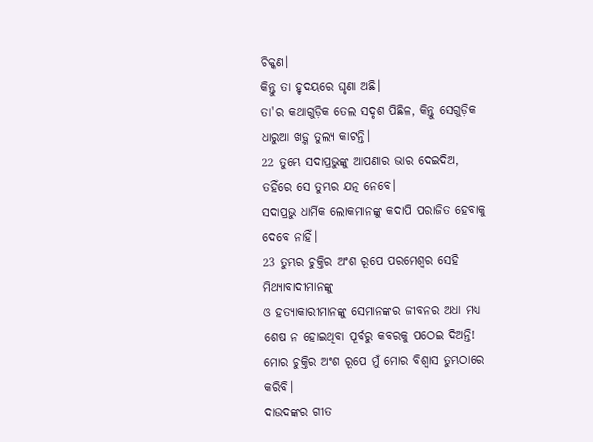ଚିକ୍କଣ।
କିନ୍ତୁ ତା ହୃଦୟରେ ଘୃଣା ଅଛି।
ତା'ର କଥାଗୁଡ଼ିକ ତେଲ ସଦୃଶ ପିଛିଳ, କିନ୍ତୁ ସେଗୁଡ଼ିକ ଧାରୁଆ ଖଡ଼୍ଗ ତୁଲ୍ୟ କାଟନ୍ତି।
22 ତୁମ୍ଭେ ସଦାପ୍ରଭୁଙ୍କୁ ଆପଣାର ଭାର ଦେଇଦିଅ,
ତହିଁରେ ସେ ତୁମ୍ଭର ଯତ୍ନ ନେବେ।
ସଦାପ୍ରଭୁ ଧାର୍ମିକ ଲୋକମାନଙ୍କୁ କଦାପି ପରାଜିତ ହେବାକୁ ଦେବେ ନାହିଁ।
23 ତୁମ୍ଭର ଚୁକ୍ତିର ଅଂଶ ରୂପେ ପରମେଶ୍ୱର ସେହି ମିଥ୍ୟାବାଦୀମାନଙ୍କୁ
ଓ ହତ୍ୟାକାରୀମାନଙ୍କୁ ସେମାନଙ୍କର ଜୀବନର ଅଧା ମଧ୍ୟ ଶେଷ ନ ହୋଇଥିବା ପୂର୍ବରୁ କବରକୁ ପଠେଇ ଦିଅନ୍ତି!
ମୋର ଚୁକ୍ତିର ଅଂଶ ରୂପେ ମୁଁ ମୋର ବିଶ୍ୱାସ ତୁମ୍ଭଠାରେ କରିବି।
ଦାଉଦଙ୍କର ଗୀତ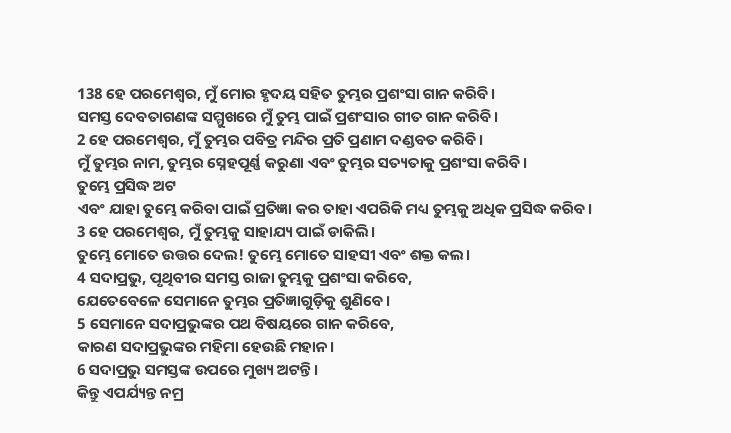138 ହେ ପରମେଶ୍ୱର, ମୁଁ ମୋର ହୃଦୟ ସହିତ ତୁମ୍ଭର ପ୍ରଶଂସା ଗାନ କରିବି।
ସମସ୍ତ ଦେବତାଗଣଙ୍କ ସମ୍ମୁଖରେ ମୁଁ ତୁମ୍ଭ ପାଇଁ ପ୍ରଶଂସାର ଗୀତ ଗାନ କରିବି।
2 ହେ ପରମେଶ୍ୱର, ମୁଁ ତୁମ୍ଭର ପବିତ୍ର ମନ୍ଦିର ପ୍ରତି ପ୍ରଣାମ ଦଣ୍ଡବତ କରିବି।
ମୁଁ ତୁମ୍ଭର ନାମ, ତୁମ୍ଭର ସ୍ନେହପୂର୍ଣ୍ଣ କରୁଣା ଏବଂ ତୁମ୍ଭର ସତ୍ୟତାକୁ ପ୍ରଶଂସା କରିବି।
ତୁମ୍ଭେ ପ୍ରସିଦ୍ଧ ଅଟ
ଏବଂ ଯାହା ତୁମ୍ଭେ କରିବା ପାଇଁ ପ୍ରତିଜ୍ଞା କର ତାହା ଏପରିକି ମଧ୍ୟ ତୁମ୍ଭକୁ ଅଧିକ ପ୍ରସିଦ୍ଧ କରିବ।
3 ହେ ପରମେଶ୍ୱର, ମୁଁ ତୁମ୍ଭକୁ ସାହାଯ୍ୟ ପାଇଁ ଡାକିଲି।
ତୁମ୍ଭେ ମୋତେ ଉତ୍ତର ଦେଲ! ତୁମ୍ଭେ ମୋତେ ସାହସୀ ଏବଂ ଶକ୍ତ କଲ।
4 ସଦାପ୍ରଭୁ, ପୃଥିବୀର ସମସ୍ତ ରାଜା ତୁମ୍ଭକୁ ପ୍ରଶଂସା କରିବେ,
ଯେତେବେଳେ ସେମାନେ ତୁମ୍ଭର ପ୍ରତିଜ୍ଞାଗୁଡ଼ିକୁ ଶୁଣିବେ।
5 ସେମାନେ ସଦାପ୍ରଭୁଙ୍କର ପଥ ବିଷୟରେ ଗାନ କରିବେ,
କାରଣ ସଦାପ୍ରଭୁଙ୍କର ମହିମା ହେଉଛି ମହାନ।
6 ସଦାପ୍ରଭୁ ସମସ୍ତଙ୍କ ଉପରେ ମୁଖ୍ୟ ଅଟନ୍ତି।
କିନ୍ତୁ ଏପର୍ଯ୍ୟନ୍ତ ନମ୍ର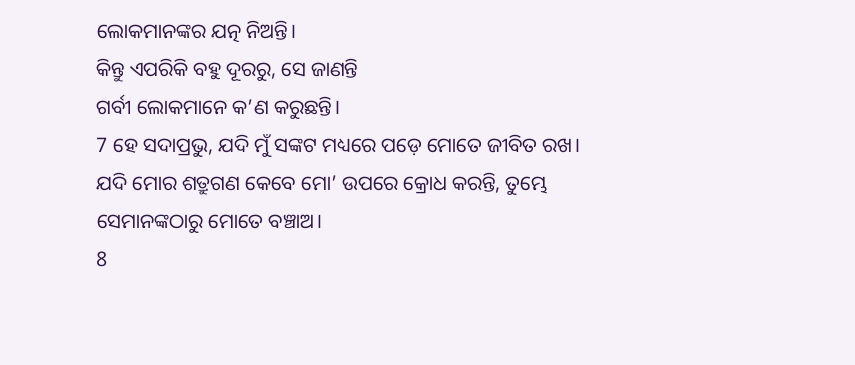ଲୋକମାନଙ୍କର ଯତ୍ନ ନିଅନ୍ତି।
କିନ୍ତୁ ଏପରିକି ବହୁ ଦୂରରୁ, ସେ ଜାଣନ୍ତି
ଗର୍ବୀ ଲୋକମାନେ କ’ଣ କରୁଛନ୍ତି।
7 ହେ ସଦାପ୍ରଭୁ, ଯଦି ମୁଁ ସଙ୍କଟ ମଧ୍ୟରେ ପଡ଼େ ମୋତେ ଜୀବିତ ରଖ।
ଯଦି ମୋର ଶତ୍ରୁଗଣ କେବେ ମୋ’ ଉପରେ କ୍ରୋଧ କରନ୍ତି, ତୁମ୍ଭେ ସେମାନଙ୍କଠାରୁ ମୋତେ ବଞ୍ଚାଅ।
8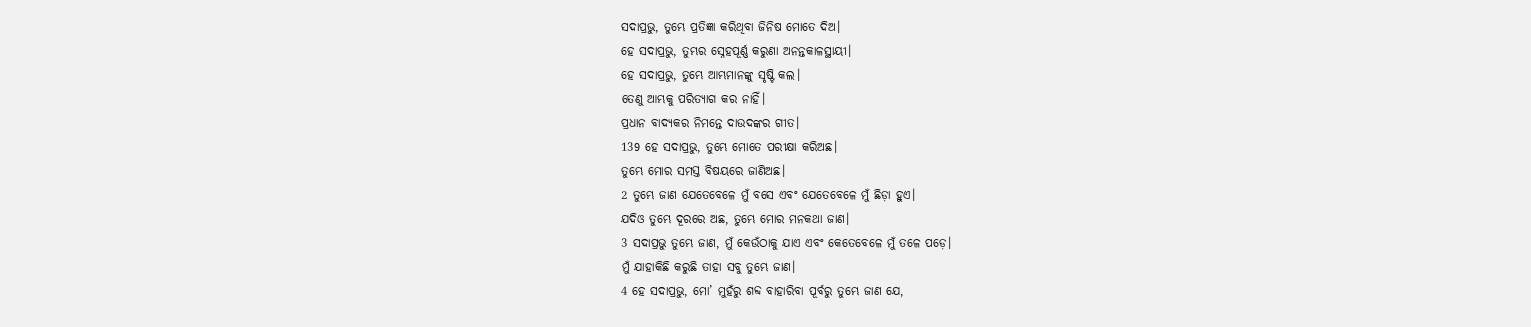ସଦାପ୍ରଭୁ, ତୁମ୍ଭେ ପ୍ରତିଜ୍ଞା କରିଥିବା ଜିନିଷ ମୋତେ ଦିଅ।
ହେ ସଦାପ୍ରଭୁ, ତୁମ୍ଭର ସ୍ନେହପୂର୍ଣ୍ଣ କରୁଣା ଅନନ୍ତକାଳସ୍ଥାୟୀ।
ହେ ସଦାପ୍ରଭୁ, ତୁମ୍ଭେ ଆମ୍ଭମାନଙ୍କୁ ସୃଷ୍ଟି କଲ।
ତେଣୁ ଆମ୍ଭକୁ ପରିତ୍ୟାଗ କର ନାହିଁ।
ପ୍ରଧାନ ବାଦ୍ୟକର ନିମନ୍ତେ ଦାଉଦଙ୍କର ଗୀତ।
139 ହେ ସଦାପ୍ରଭୁ, ତୁମ୍ଭେ ମୋତେ ପରୀକ୍ଷା କରିଅଛ।
ତୁମ୍ଭେ ମୋର ସମସ୍ତ ବିଷୟରେ ଜାଣିଅଛ।
2 ତୁମ୍ଭେ ଜାଣ ଯେତେବେଳେ ମୁଁ ବସେ ଏବଂ ଯେତେବେଳେ ମୁଁ ଛିଡ଼ା ହୁଏ।
ଯଦିଓ ତୁମ୍ଭେ ଦୂରରେ ଅଛ, ତୁମ୍ଭେ ମୋର ମନକଥା ଜାଣ।
3 ସଦାପ୍ରଭୁ ତୁମ୍ଭେ ଜାଣ, ମୁଁ କେଉଁଠାକୁ ଯାଏ ଏବଂ କେତେବେଳେ ମୁଁ ତଳେ ପଡ଼େ।
ମୁଁ ଯାହାକିଛି କରୁଛି ତାହା ସବୁ ତୁମ୍ଭେ ଜାଣ।
4 ହେ ସଦାପ୍ରଭୁ, ମୋ’ ମୁହଁରୁ ଶବ୍ଦ ବାହାରିବା ପୂର୍ବରୁ ତୁମ୍ଭେ ଜାଣ ଯେ,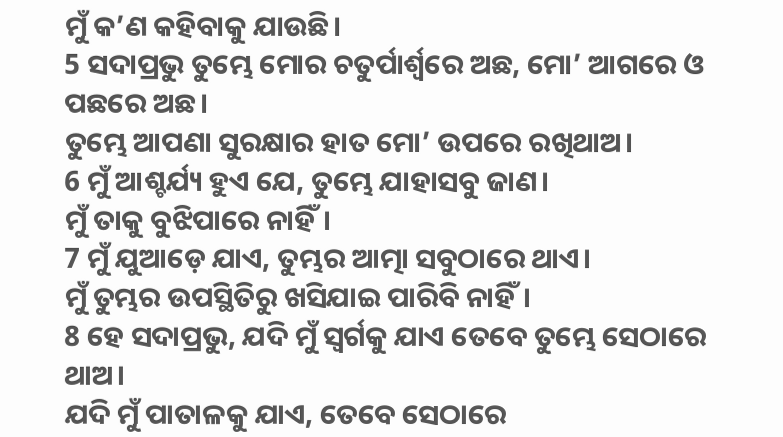ମୁଁ କ’ଣ କହିବାକୁ ଯାଉଛି।
5 ସଦାପ୍ରଭୁ ତୁମ୍ଭେ ମୋର ଚତୁର୍ପାର୍ଶ୍ୱରେ ଅଛ, ମୋ’ ଆଗରେ ଓ ପଛରେ ଅଛ।
ତୁମ୍ଭେ ଆପଣା ସୁରକ୍ଷାର ହାତ ମୋ’ ଉପରେ ରଖିଥାଅ।
6 ମୁଁ ଆଶ୍ଚର୍ଯ୍ୟ ହୁଏ ଯେ, ତୁମ୍ଭେ ଯାହାସବୁ ଜାଣ।
ମୁଁ ତାକୁ ବୁଝିପାରେ ନାହିଁ।
7 ମୁଁ ଯୁଆଡ଼େ ଯାଏ, ତୁମ୍ଭର ଆତ୍ମା ସବୁଠାରେ ଥାଏ।
ମୁଁ ତୁମ୍ଭର ଉପସ୍ଥିତିରୁ ଖସିଯାଇ ପାରିବି ନାହିଁ।
8 ହେ ସଦାପ୍ରଭୁ, ଯଦି ମୁଁ ସ୍ୱର୍ଗକୁ ଯାଏ ତେବେ ତୁମ୍ଭେ ସେଠାରେ ଥାଅ।
ଯଦି ମୁଁ ପାତାଳକୁ ଯାଏ, ତେବେ ସେଠାରେ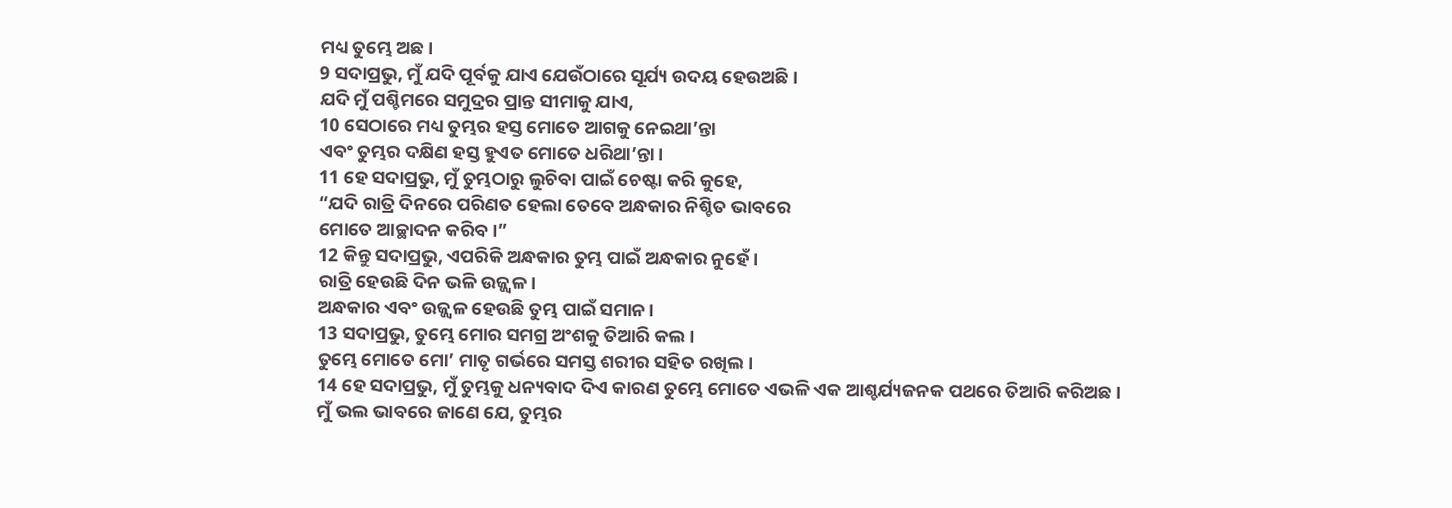ମଧ୍ୟ ତୁମ୍ଭେ ଅଛ।
9 ସଦାପ୍ରଭୁ, ମୁଁ ଯଦି ପୂର୍ବକୁ ଯାଏ ଯେଉଁଠାରେ ସୂର୍ଯ୍ୟ ଉଦୟ ହେଉଅଛି।
ଯଦି ମୁଁ ପଶ୍ଚିମରେ ସମୁଦ୍ରର ପ୍ରାନ୍ତ ସୀମାକୁ ଯାଏ,
10 ସେଠାରେ ମଧ୍ୟ ତୁମ୍ଭର ହସ୍ତ ମୋତେ ଆଗକୁ ନେଇଥା’ନ୍ତା
ଏବଂ ତୁମ୍ଭର ଦକ୍ଷିଣ ହସ୍ତ ହୁଏତ ମୋତେ ଧରିଥା’ନ୍ତା।
11 ହେ ସଦାପ୍ରଭୁ, ମୁଁ ତୁମ୍ଭଠାରୁ ଲୁଚିବା ପାଇଁ ଚେଷ୍ଟା କରି କୁହେ,
“ଯଦି ରାତ୍ରି ଦିନରେ ପରିଣତ ହେଲା ତେବେ ଅନ୍ଧକାର ନିଶ୍ଚିତ ଭାବରେ
ମୋତେ ଆଚ୍ଛାଦନ କରିବ।”
12 କିନ୍ତୁ ସଦାପ୍ରଭୁ, ଏପରିକି ଅନ୍ଧକାର ତୁମ୍ଭ ପାଇଁ ଅନ୍ଧକାର ନୁହେଁ।
ରାତ୍ରି ହେଉଛି ଦିନ ଭଳି ଉଜ୍ଜ୍ୱଳ।
ଅନ୍ଧକାର ଏବଂ ଉଜ୍ଜ୍ୱଳ ହେଉଛି ତୁମ୍ଭ ପାଇଁ ସମାନ।
13 ସଦାପ୍ରଭୁ, ତୁମ୍ଭେ ମୋର ସମଗ୍ର ଅଂଶକୁ ତିଆରି କଲ।
ତୁମ୍ଭେ ମୋତେ ମୋ’ ମାତୃ ଗର୍ଭରେ ସମସ୍ତ ଶରୀର ସହିତ ରଖିଲ।
14 ହେ ସଦାପ୍ରଭୁ, ମୁଁ ତୁମ୍ଭକୁ ଧନ୍ୟବାଦ ଦିଏ କାରଣ ତୁମ୍ଭେ ମୋତେ ଏଭଳି ଏକ ଆଶ୍ଚର୍ଯ୍ୟଜନକ ପଥରେ ତିଆରି କରିଅଛ।
ମୁଁ ଭଲ ଭାବରେ ଜାଣେ ଯେ, ତୁମ୍ଭର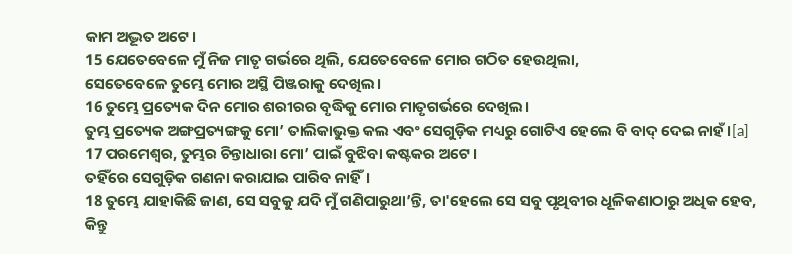କାମ ଅଦ୍ଭୂତ ଅଟେ।
15 ଯେତେବେଳେ ମୁଁ ନିଜ ମାତୃ ଗର୍ଭରେ ଥିଲି, ଯେତେବେଳେ ମୋର ଗଠିତ ହେଉଥିଲା,
ସେତେବେଳେ ତୁମ୍ଭେ ମୋର ଅସ୍ଥି ପିଞ୍ଜରାକୁ ଦେଖିଲ।
16 ତୁମ୍ଭେ ପ୍ରତ୍ୟେକ ଦିନ ମୋର ଶରୀରର ବୃଦ୍ଧିକୁ ମୋର ମାତୃଗର୍ଭରେ ଦେଖିଲ।
ତୁମ୍ଭ ପ୍ରତ୍ୟେକ ଅଙ୍ଗପ୍ରତ୍ୟଙ୍ଗକୁ ମୋ’ ତାଲିକାଭୁକ୍ତ କଲ ଏବଂ ସେଗୁଡ଼ିକ ମଧ୍ୟରୁ ଗୋଟିଏ ହେଲେ ବି ବାଦ୍ ଦେଇ ନାହଁ।[a]
17 ପରମେଶ୍ୱର, ତୁମ୍ଭର ଚିନ୍ତାଧାରା ମୋ’ ପାଇଁ ବୁଝିବା କଷ୍ଟକର ଅଟେ।
ତହିଁରେ ସେଗୁଡ଼ିକ ଗଣନା କରାଯାଇ ପାରିବ ନାହିଁ।
18 ତୁମ୍ଭେ ଯାହାକିଛି ଜାଣ, ସେ ସବୁକୁ ଯଦି ମୁଁ ଗଣିପାରୁଥା’ନ୍ତି, ତା'ହେଲେ ସେ ସବୁ ପୃଥିବୀର ଧୂଳିକଣାଠାରୁ ଅଧିକ ହେବ,
କିନ୍ତୁ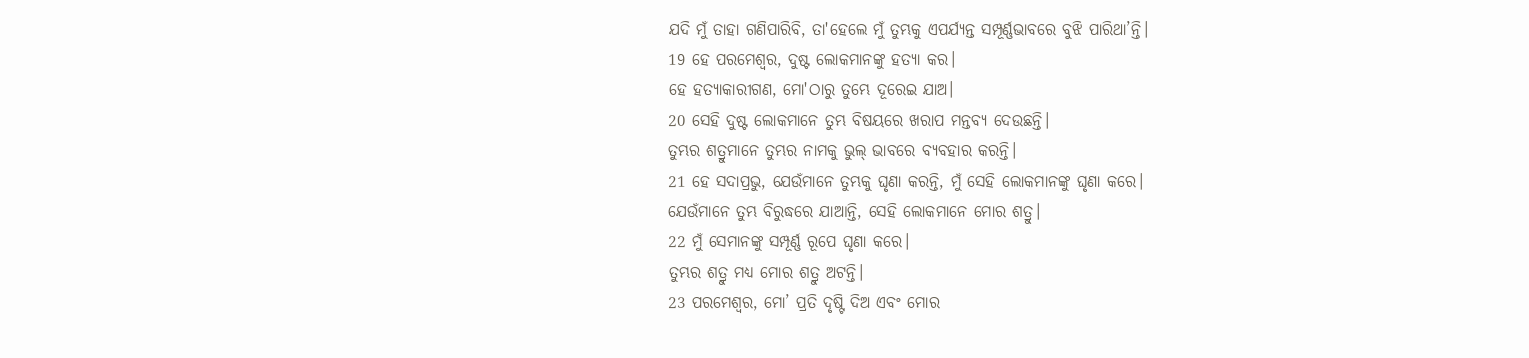ଯଦି ମୁଁ ତାହା ଗଣିପାରିବି, ତା'ହେଲେ ମୁଁ ତୁମ୍ଭକୁ ଏପର୍ଯ୍ୟନ୍ତ ସମ୍ପୂର୍ଣ୍ଣଭାବରେ ବୁଝି ପାରିଥା’ନ୍ତି।
19 ହେ ପରମେଶ୍ୱର, ଦୁଷ୍ଟ ଲୋକମାନଙ୍କୁ ହତ୍ୟା କର।
ହେ ହତ୍ୟାକାରୀଗଣ, ମୋ'ଠାରୁ ତୁମ୍ଭେ ଦୂରେଇ ଯାଅ।
20 ସେହି ଦୁଷ୍ଟ ଲୋକମାନେ ତୁମ୍ଭ ବିଷୟରେ ଖରାପ ମନ୍ତବ୍ୟ ଦେଉଛନ୍ତି।
ତୁମ୍ଭର ଶତ୍ରୁମାନେ ତୁମ୍ଭର ନାମକୁ ଭୁଲ୍ ଭାବରେ ବ୍ୟବହାର କରନ୍ତି।
21 ହେ ସଦାପ୍ରଭୁ, ଯେଉଁମାନେ ତୁମ୍ଭକୁ ଘୃଣା କରନ୍ତି, ମୁଁ ସେହି ଲୋକମାନଙ୍କୁ ଘୃଣା କରେ।
ଯେଉଁମାନେ ତୁମ୍ଭ ବିରୁଦ୍ଧରେ ଯାଆନ୍ତି, ସେହି ଲୋକମାନେ ମୋର ଶତ୍ରୁ।
22 ମୁଁ ସେମାନଙ୍କୁ ସମ୍ପୂର୍ଣ୍ଣ ରୂପେ ଘୃଣା କରେ।
ତୁମ୍ଭର ଶତ୍ରୁ ମଧ୍ୟ ମୋର ଶତ୍ରୁ ଅଟନ୍ତି।
23 ପରମେଶ୍ୱର, ମୋ’ ପ୍ରତି ଦୃଷ୍ଟି ଦିଅ ଏବଂ ମୋର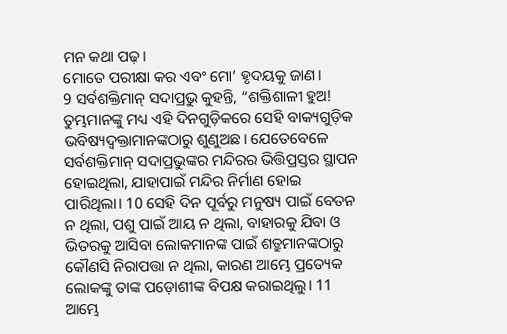ମନ କଥା ପଢ଼।
ମୋତେ ପରୀକ୍ଷା କର ଏବଂ ମୋ’ ହୃଦୟକୁ ଜାଣ।
9 ସର୍ବଶକ୍ତିମାନ୍ ସଦାପ୍ରଭୁ କୁହନ୍ତି, “ଶକ୍ତିଶାଳୀ ହୁଅ! ତୁମ୍ଭମାନଙ୍କୁ ମଧ୍ୟ ଏହି ଦିନଗୁଡ଼ିକରେ ସେହି ବାକ୍ୟଗୁଡ଼ିକ ଭବିଷ୍ୟଦ୍ବକ୍ତାମାନଙ୍କଠାରୁ ଶୁଣୁଅଛ। ଯେତେବେଳେ ସର୍ବଶକ୍ତିମାନ୍ ସଦାପ୍ରଭୁଙ୍କର ମନ୍ଦିରର ଭିତ୍ତିପ୍ରସ୍ତର ସ୍ଥାପନ ହୋଇଥିଲା, ଯାହାପାଇଁ ମନ୍ଦିର ନିର୍ମାଣ ହୋଇ ପାରିଥିଲା। 10 ସେହି ଦିନ ପୂର୍ବରୁ ମନୁଷ୍ୟ ପାଇଁ ବେତନ ନ ଥିଲା, ପଶୁ ପାଇଁ ଆୟ ନ ଥିଲା, ବାହାରକୁ ଯିବା ଓ ଭିତରକୁ ଆସିବା ଲୋକମାନଙ୍କ ପାଇଁ ଶତ୍ରୁମାନଙ୍କଠାରୁ କୌଣସି ନିରାପତ୍ତା ନ ଥିଲା, କାରଣ ଆମ୍ଭେ ପ୍ରତ୍ୟେକ ଲୋକଙ୍କୁ ତାଙ୍କ ପଡ଼ୋଶୀଙ୍କ ବିପକ୍ଷ କରାଇଥିଲୁ। 11 ଆମ୍ଭେ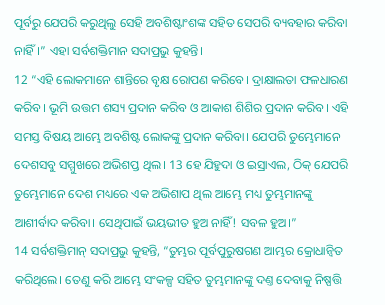ପୂର୍ବରୁ ଯେପରି କରୁଥିଲୁ ସେହି ଅବଶିଷ୍ଟାଂଶଙ୍କ ସହିତ ସେପରି ବ୍ୟବହାର କରିବା ନାହିଁ।” ଏହା ସର୍ବଶକ୍ତିମାନ ସଦାପ୍ରଭୁ କୁହନ୍ତି।
12 “ଏହି ଲୋକମାନେ ଶାନ୍ତିରେ ବୃକ୍ଷ ରୋପଣ କରିବେ। ଦ୍ରାକ୍ଷାଲତା ଫଳଧାରଣ କରିବ। ଭୂମି ଉତ୍ତମ ଶସ୍ୟ ପ୍ରଦାନ କରିବ ଓ ଆକାଶ ଶିଶିର ପ୍ରଦାନ କରିବ। ଏହି ସମସ୍ତ ବିଷୟ ଆମ୍ଭେ ଅବଶିଷ୍ଟ ଲୋକଙ୍କୁ ପ୍ରଦାନ କରିବା। ଯେପରି ତୁମ୍ଭେମାନେ ଦେଶସବୁ ସମ୍ମୁଖରେ ଅଭିଶପ୍ତ ଥିଲ। 13 ହେ ଯିହୁଦା ଓ ଇସ୍ରାଏଲ, ଠିକ୍ ଯେପରି ତୁମ୍ଭେମାନେ ଦେଶ ମଧ୍ୟରେ ଏକ ଅଭିଶାପ ଥିଲ ଆମ୍ଭେ ମଧ୍ୟ ତୁମ୍ଭମାନଙ୍କୁ ଆଶୀର୍ବାଦ କରିବା। ସେଥିପାଇଁ ଭୟଭୀତ ହୁଅ ନାହିଁ! ସବଳ ହୁଅ।”
14 ସର୍ବଶକ୍ତିମାନ୍ ସଦାପ୍ରଭୁ କୁହନ୍ତି, “ତୁମ୍ଭର ପୂର୍ବପୁରୁଷଗଣ ଆମ୍ଭର କ୍ରୋଧାନ୍ୱିତ କରିଥିଲେ। ତେଣୁ କରି ଆମ୍ଭେ ସଂକଳ୍ପ ସହିତ ତୁମ୍ଭମାନଙ୍କୁ ଦଣ୍ତ ଦେବାକୁ ନିଷ୍ପତ୍ତି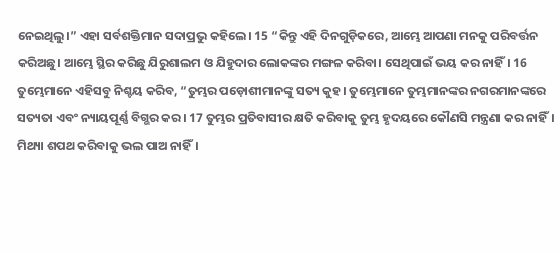ନେଇଥିଲୁ।” ଏହା ସର୍ବଶକ୍ତିମାନ ସଦାପ୍ରଭୁ କହିଲେ। 15 “କିନ୍ତୁ ଏହି ଦିନଗୁଡ଼ିକରେ, ଆମ୍ଭେ ଆପଣା ମନକୁ ପରିବର୍ତ୍ତନ କରିଅଛୁ। ଆମ୍ଭେ ସ୍ଥିର କରିଛୁ ଯିରୁଶାଲମ ଓ ଯିହୁଦାର ଲୋକଙ୍କର ମଙ୍ଗଳ କରିବା। ସେଥିପାଇଁ ଭୟ କର ନାହିଁ। 16 ତୁମ୍ଭେମାନେ ଏହିସବୁ ନିଶ୍ଚୟ କରିବ, “ତୁମ୍ଭର ପଡ଼ୋଶୀମାନଙ୍କୁ ସତ୍ୟ କୁହ। ତୁମ୍ଭେମାନେ ତୁମ୍ଭମାନଙ୍କର ନଗରମାନଙ୍କରେ ସତ୍ୟତା ଏବଂ ନ୍ୟାୟପୂର୍ଣ୍ଣ ବିଗ୍ଭର କର। 17 ତୁମ୍ଭର ପ୍ରତିବାସୀର କ୍ଷତି କରିବାକୁ ତୁମ୍ଭ ହୃଦୟରେ କୌଣସି ମନ୍ତ୍ରଣା କର ନାହିଁ। ମିଥ୍ୟା ଶପଥ କରିବାକୁ ଭଲ ପାଅ ନାହିଁ।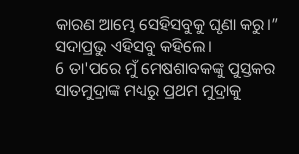କାରଣ ଆମ୍ଭେ ସେହିସବୁକୁ ଘୃଣା କରୁ।” ସଦାପ୍ରଭୁ ଏହିସବୁ କହିଲେ।
6 ତା'ପରେ ମୁଁ ମେଷଶାବକଙ୍କୁ ପୁସ୍ତକର ସାତମୁଦ୍ରାଙ୍କ ମଧ୍ୟରୁ ପ୍ରଥମ ମୁଦ୍ରାକୁ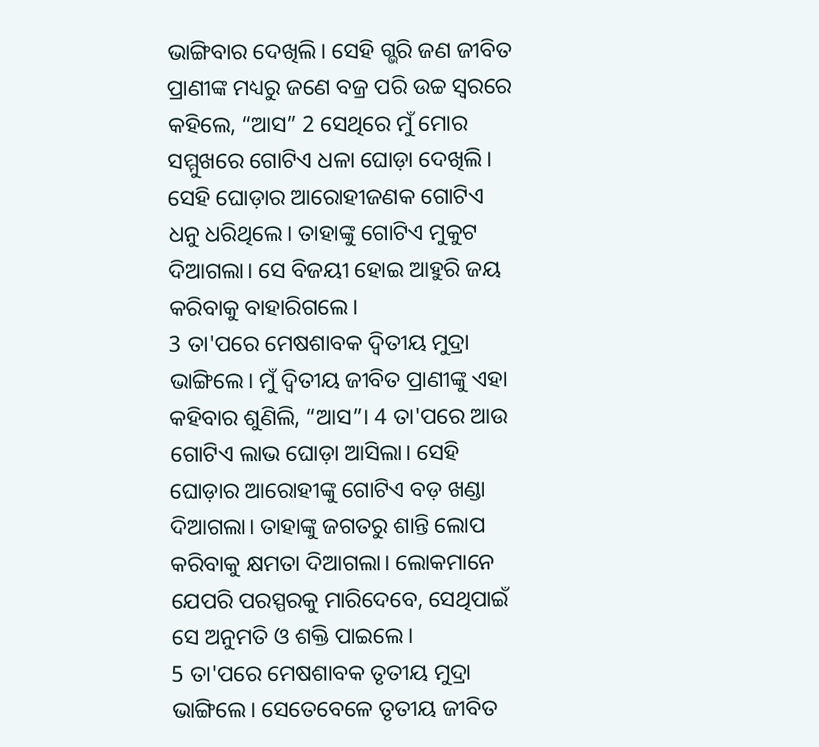ଭାଙ୍ଗିବାର ଦେଖିଲି। ସେହି ଗ୍ଭରି ଜଣ ଜୀବିତ ପ୍ରାଣୀଙ୍କ ମଧ୍ୟରୁ ଜଣେ ବଜ୍ର ପରି ଉଚ୍ଚ ସ୍ୱରରେ କହିଲେ, “ଆସ” 2 ସେଥିରେ ମୁଁ ମୋର ସମ୍ମୁଖରେ ଗୋଟିଏ ଧଳା ଘୋଡ଼ା ଦେଖିଲି। ସେହି ଘୋଡ଼ାର ଆରୋହୀଜଣକ ଗୋଟିଏ ଧନୁ ଧରିଥିଲେ। ତାହାଙ୍କୁ ଗୋଟିଏ ମୁକୁଟ ଦିଆଗଲା। ସେ ବିଜୟୀ ହୋଇ ଆହୁରି ଜୟ କରିବାକୁ ବାହାରିଗଲେ।
3 ତା'ପରେ ମେଷଶାବକ ଦ୍ୱିତୀୟ ମୁଦ୍ରା ଭାଙ୍ଗିଲେ। ମୁଁ ଦ୍ୱିତୀୟ ଜୀବିତ ପ୍ରାଣୀଙ୍କୁ ଏହା କହିବାର ଶୁଣିଲି, “ଆସ”। 4 ତା'ପରେ ଆଉ ଗୋଟିଏ ଲାଭ ଘୋଡ଼ା ଆସିଲା। ସେହି ଘୋଡ଼ାର ଆରୋହୀଙ୍କୁ ଗୋଟିଏ ବଡ଼ ଖଣ୍ଡା ଦିଆଗଲା। ତାହାଙ୍କୁ ଜଗତରୁ ଶାନ୍ତି ଲୋପ କରିବାକୁ କ୍ଷମତା ଦିଆଗଲା। ଲୋକମାନେ ଯେପରି ପରସ୍ପରକୁ ମାରିଦେବେ, ସେଥିପାଇଁ ସେ ଅନୁମତି ଓ ଶକ୍ତି ପାଇଲେ।
5 ତା'ପରେ ମେଷଶାବକ ତୃତୀୟ ମୁଦ୍ରା ଭାଙ୍ଗିଲେ। ସେତେବେଳେ ତୃତୀୟ ଜୀବିତ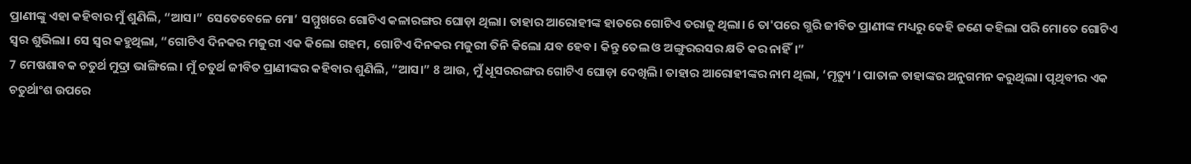ପ୍ରାଣୀଙ୍କୁ ଏହା କହିବାର ମୁଁ ଶୁଣିଲି, “ଆସ।” ସେତେବେଳେ ମୋ’ ସମ୍ମୁଖରେ ଗୋଟିଏ କଳାରଙ୍ଗର ଘୋଡ଼ା ଥିଲା। ତାହାର ଆରୋହୀଙ୍କ ହାତରେ ଗୋଟିଏ ତରାଜୁ ଥିଲା। 6 ତା'ପରେ ଗ୍ଭରି ଜୀବିତ ପ୍ରାଣୀଙ୍କ ମଧ୍ୟରୁ କେହି ଜଣେ କହିଲା ପରି ମୋତେ ଗୋଟିଏ ସ୍ୱର ଶୁଭିଲା। ସେ ସ୍ୱର କହୁଥିଲା, “ଗୋଟିଏ ଦିନକର ମଜୁରୀ ଏକ କିଲୋ ଗହମ, ଗୋଟିଏ ଦିନକର ମଜୁରୀ ତିନି କିଲୋ ଯବ ହେବ। କିନ୍ତୁ ତେଲ ଓ ଅଙ୍ଗୁରରସର କ୍ଷତି କର ନାହିଁ।”
7 ମେଷଶାବକ ଚତୁର୍ଥ ମୁଦ୍ରା ଭାଙ୍ଗିଲେ। ମୁଁ ଚତୁର୍ଥ ଜୀବିତ ପ୍ରାଣୀଙ୍କର କହିବାର ଶୁଣିଲି, “ଆସ।” 8 ଆଉ, ମୁଁ ଧୂସରରଙ୍ଗର ଗୋଟିଏ ଘୋଡ଼ା ଦେଖିଲି। ତାହାର ଆରୋହୀଙ୍କର ନାମ ଥିଲା, ‘ମୃତ୍ୟୁ’। ପାତାଳ ତାହାଙ୍କର ଅନୁଗମନ କରୁଥିଲା। ପୃଥିବୀର ଏକ ଚତୁର୍ଥାଂଶ ଉପରେ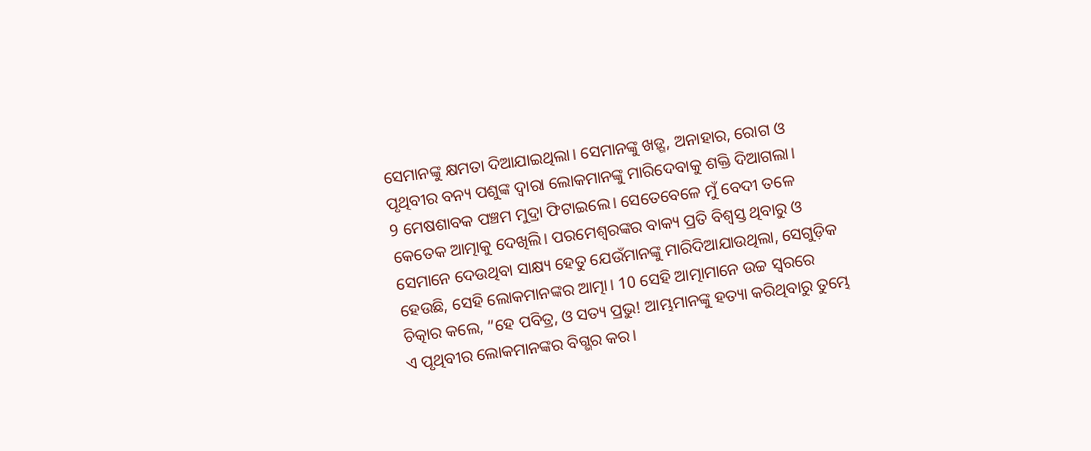ସେମାନଙ୍କୁ କ୍ଷମତା ଦିଆଯାଇଥିଲା। ସେମାନଙ୍କୁ ଖଡ଼୍ଗ, ଅନାହାର, ରୋଗ ଓ ପୃଥିବୀର ବନ୍ୟ ପଶୁଙ୍କ ଦ୍ୱାରା ଲୋକମାନଙ୍କୁ ମାରିଦେବାକୁ ଶକ୍ତି ଦିଆଗଲା।
9 ମେଷଶାବକ ପଞ୍ଚମ ମୁଦ୍ରା ଫିଟାଇଲେ। ସେତେବେଳେ ମୁଁ ବେଦୀ ତଳେ କେତେକ ଆତ୍ମାକୁ ଦେଖିଲି। ପରମେଶ୍ୱରଙ୍କର ବାକ୍ୟ ପ୍ରତି ବିଶ୍ୱସ୍ତ ଥିବାରୁ ଓ ସେମାନେ ଦେଉଥିବା ସାକ୍ଷ୍ୟ ହେତୁ ଯେଉଁମାନଙ୍କୁ ମାରିଦିଆଯାଉଥିଲା, ସେଗୁଡ଼ିକ ହେଉଛି, ସେହି ଲୋକମାନଙ୍କର ଆତ୍ମା। 10 ସେହି ଆତ୍ମାମାନେ ଉଚ୍ଚ ସ୍ୱରରେ ଚିତ୍କାର କଲେ, “ହେ ପବିତ୍ର, ଓ ସତ୍ୟ ପ୍ରଭୁ! ଆମ୍ଭମାନଙ୍କୁ ହତ୍ୟା କରିଥିବାରୁ ତୁମ୍ଭେ ଏ ପୃଥିବୀର ଲୋକମାନଙ୍କର ବିଗ୍ଭର କର।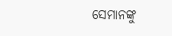ସେମାନଙ୍କୁ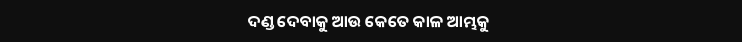ଦଣ୍ଡ ଦେବାକୁ ଆଉ କେତେ କାଳ ଆମ୍ଭକୁ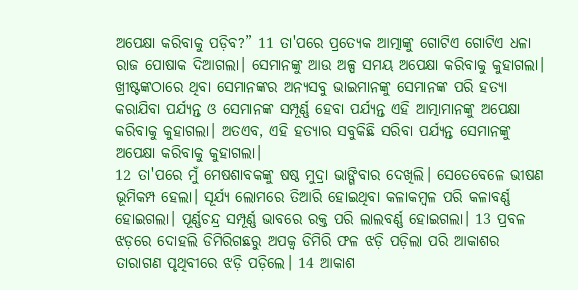ଅପେକ୍ଷା କରିବାକୁ ପଡ଼ିବ?” 11 ତା'ପରେ ପ୍ରତ୍ୟେକ ଆତ୍ମାଙ୍କୁ ଗୋଟିଏ ଗୋଟିଏ ଧଳା ରାଜ ପୋଷାକ ଦିଆଗଲା। ସେମାନଙ୍କୁ ଆଉ ଅଳ୍ପ ସମୟ ଅପେକ୍ଷା କରିବାକୁ କୁହାଗଲା। ଖ୍ରୀଷ୍ଟଙ୍କଠାରେ ଥିବା ସେମାନଙ୍କର ଅନ୍ୟସବୁ ଭାଇମାନଙ୍କୁ ସେମାନଙ୍କ ପରି ହତ୍ୟା କରାଯିବା ପର୍ଯ୍ୟନ୍ତ ଓ ସେମାନଙ୍କ ସମ୍ପୂର୍ଣ୍ଣ ହେବା ପର୍ଯ୍ୟନ୍ତ ଏହି ଆତ୍ମାମାନଙ୍କୁ ଅପେକ୍ଷା କରିବାକୁ କୁହାଗଲା। ଅତଏବ, ଏହି ହତ୍ୟାର ସବୁକିଛି ସରିବା ପର୍ଯ୍ୟନ୍ତ ସେମାନଙ୍କୁ ଅପେକ୍ଷା କରିବାକୁ କୁହାଗଲା।
12 ତା'ପରେ ମୁଁ ମେଷଶାବକଙ୍କୁ ଷଷ୍ଠ ମୁଦ୍ରା ଭାଙ୍ଗିବାର ଦେଖିଲି। ସେତେବେଳେ ଭୀଷଣ ଭୂମିକମ୍ପ ହେଲା। ସୂର୍ଯ୍ୟ ଲୋମରେ ତିଆରି ହୋଇଥିବା କଳାକମ୍ବଳ ପରି କଳାବର୍ଣ୍ଣ ହୋଇଗଲା। ପୂର୍ଣ୍ଣଚନ୍ଦ୍ର ସମ୍ପୂର୍ଣ୍ଣ ଭାବରେ ରକ୍ତ ପରି ଲାଲବର୍ଣ୍ଣ ହୋଇଗଲା। 13 ପ୍ରବଳ ଝଡ଼ରେ ଦୋହଲି ଡିମିରିଗଛରୁ ଅପକ୍ୱ ଡିମିରି ଫଳ ଝଡ଼ି ପଡ଼ିଲା ପରି ଆକାଶର ତାରାଗଣ ପୃଥିବୀରେ ଝଡ଼ି ପଡ଼ିଲେ। 14 ଆକାଶ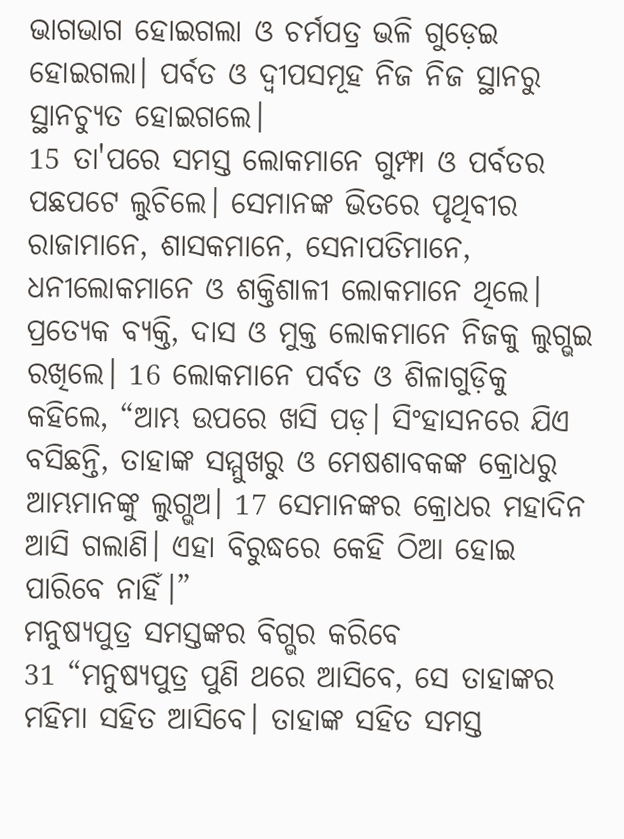ଭାଗଭାଗ ହୋଇଗଲା ଓ ଚର୍ମପତ୍ର ଭଳି ଗୁଡ଼େଇ ହୋଇଗଲା। ପର୍ବତ ଓ ଦ୍ୱୀପସମୂହ ନିଜ ନିଜ ସ୍ଥାନରୁ ସ୍ଥାନଚ୍ୟୁତ ହୋଇଗଲେ।
15 ତା'ପରେ ସମସ୍ତ ଲୋକମାନେ ଗୁମ୍ଫା ଓ ପର୍ବତର ପଛପଟେ ଲୁଚିଲେ। ସେମାନଙ୍କ ଭିତରେ ପୃଥିବୀର ରାଜାମାନେ, ଶାସକମାନେ, ସେନାପତିମାନେ, ଧନୀଲୋକମାନେ ଓ ଶକ୍ତିଶାଳୀ ଲୋକମାନେ ଥିଲେ। ପ୍ରତ୍ୟେକ ବ୍ୟକ୍ତି, ଦାସ ଓ ମୁକ୍ତ ଲୋକମାନେ ନିଜକୁ ଲୁଗ୍ଭଇ ରଖିଲେ। 16 ଲୋକମାନେ ପର୍ବତ ଓ ଶିଳାଗୁଡ଼ିକୁ କହିଲେ, “ଆମ୍ଭ ଉପରେ ଖସି ପଡ଼। ସିଂହାସନରେ ଯିଏ ବସିଛନ୍ତି, ତାହାଙ୍କ ସମ୍ମୁଖରୁ ଓ ମେଷଶାବକଙ୍କ କ୍ରୋଧରୁ ଆମ୍ଭମାନଙ୍କୁ ଲୁଗ୍ଭଅ। 17 ସେମାନଙ୍କର କ୍ରୋଧର ମହାଦିନ ଆସି ଗଲାଣି। ଏହା ବିରୁଦ୍ଧରେ କେହି ଠିଆ ହୋଇ ପାରିବେ ନାହିଁ।”
ମନୁଷ୍ୟପୁତ୍ର ସମସ୍ତଙ୍କର ବିଗ୍ଭର କରିବେ
31 “ମନୁଷ୍ୟପୁତ୍ର ପୁଣି ଥରେ ଆସିବେ, ସେ ତାହାଙ୍କର ମହିମା ସହିତ ଆସିବେ। ତାହାଙ୍କ ସହିତ ସମସ୍ତ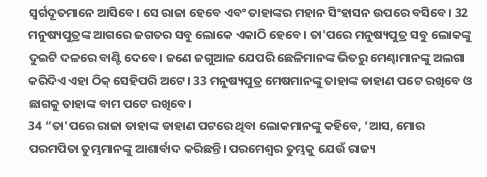ସ୍ୱର୍ଗଦୂତମାନେ ଆସିବେ। ସେ ରାଜା ହେବେ ଏବଂ ତାହାଙ୍କର ମହାନ ସିଂହାସନ ଉପରେ ବସିବେ। 32 ମନୁଷ୍ୟପୁତ୍ରଙ୍କ ଆଗରେ ଜଗତର ସବୁ ଲୋକେ ଏକାଠି ହେବେ। ତା'ପରେ ମନୁଷ୍ୟପୁତ୍ର ସବୁ ଲୋକଙ୍କୁ ଦୁଇଟି ଦଳରେ ବାଣ୍ଟି ଦେବେ। ଜଣେ ଜଗୁଆଳ ଯେପରି ଛେଳିମାନଙ୍କ ଭିତରୁ ମେଣ୍ଢାମାନଙ୍କୁ ଅଲଗା କରିଦିଏ ଏହା ଠିକ୍ ସେହିପରି ଅଟେ। 33 ମନୁଷ୍ୟପୁତ୍ର ମେଷମାନଙ୍କୁ ତାହାଙ୍କ ଡାହାଣ ପଟେ ରଖିବେ ଓ ଛାଗକୁ ତାହାଙ୍କ ବାମ ପଟେ ରଖିବେ।
34 “ତା'ପରେ ରାଜା ତାହାଙ୍କ ଡାହାଣ ପଟରେ ଥିବା ଲୋକମାନଙ୍କୁ କହିବେ, ‘ଆସ, ମୋର ପରମପିତା ତୁମ୍ଭମାନଙ୍କୁ ଆଶାର୍ବାଦ କରିଛନ୍ତି। ପରମେଶ୍ୱର ତୁମ୍ଭକୁ ଯେଉଁ ରାଜ୍ୟ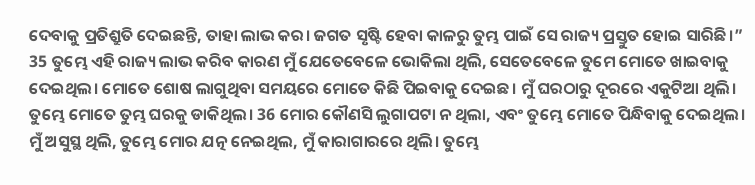ଦେବାକୁ ପ୍ରତିଶ୍ରୁତି ଦେଇଛନ୍ତି, ତାହା ଲାଭ କର। ଜଗତ ସୃଷ୍ଟି ହେବା କାଳରୁ ତୁମ୍ଭ ପାଇଁ ସେ ରାଜ୍ୟ ପ୍ରସ୍ତୁତ ହୋଇ ସାରିଛି।” 35 ତୁମ୍ଭେ ଏହି ରାଜ୍ୟ ଲାଭ କରିବ କାରଣ ମୁଁ ଯେତେବେଳେ ଭୋକିଲା ଥିଲି, ସେତେବେଳେ ତୁମେ ମୋତେ ଖାଇବାକୁ ଦେଇଥିଲ। ମୋତେ ଶୋଷ ଲାଗୁଥିବା ସମୟରେ ମୋତେ କିଛି ପିଇବାକୁ ଦେଇଛ। ମୁଁ ଘରଠାରୁ ଦୂରରେ ଏକୁଟିଆ ଥିଲି। ତୁମ୍ଭେ ମୋତେ ତୁମ୍ଭ ଘରକୁ ଡାକିଥିଲ। 36 ମୋର କୌଣସି ଲୁଗାପଟା ନ ଥିଲା, ଏବଂ ତୁମ୍ଭେ ମୋତେ ପିନ୍ଧିବାକୁ ଦେଇଥିଲ। ମୁଁ ଅସୁସ୍ଥ ଥିଲି, ତୁମ୍ଭେ ମୋର ଯତ୍ନ ନେଇଥିଲ, ମୁଁ କାରାଗାରରେ ଥିଲି। ତୁମ୍ଭେ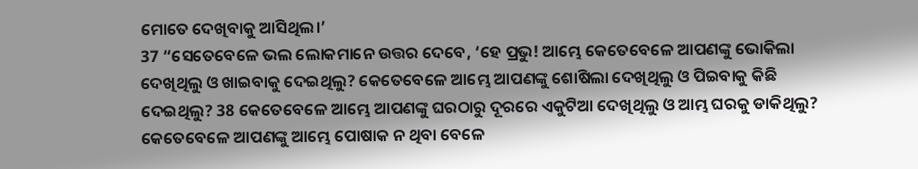ମୋତେ ଦେଖିବାକୁ ଆସିଥିଲ।’
37 “ସେତେବେଳେ ଭଲ ଲୋକମାନେ ଉତ୍ତର ଦେବେ, ‘ହେ ପ୍ରଭୁ! ଆମ୍ଭେ କେତେବେଳେ ଆପଣଙ୍କୁ ଭୋକିଲା ଦେଖିଥିଲୁ ଓ ଖାଇବାକୁ ଦେଇଥିଲୁ? କେତେବେଳେ ଆମ୍ଭେ ଆପଣଙ୍କୁ ଶୋଷିଲା ଦେଖିଥିଲୁ ଓ ପିଇବାକୁ କିଛି ଦେଇଥିଲୁ? 38 କେତେବେଳେ ଆମ୍ଭେ ଆପଣଙ୍କୁ ଘରଠାରୁ ଦୂରରେ ଏକୁଟିଆ ଦେଖିଥିଲୁ ଓ ଆମ୍ଭ ଘରକୁ ଡାକିଥିଲୁ? କେତେବେଳେ ଆପଣଙ୍କୁ ଆମ୍ଭେ ପୋଷାକ ନ ଥିବା ବେଳେ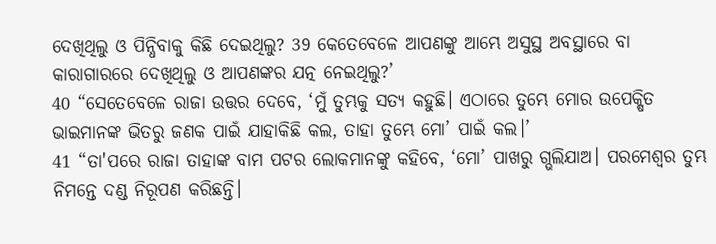ଦେଖିଥିଲୁ ଓ ପିନ୍ଧିବାକୁ କିଛି ଦେଇଥିଲୁ? 39 କେତେବେଳେ ଆପଣଙ୍କୁ ଆମ୍ଭେ ଅସୁସ୍ଥ ଅବସ୍ଥାରେ ବା କାରାଗାରରେ ଦେଖିଥିଲୁ ଓ ଆପଣଙ୍କର ଯତ୍ନ ନେଇଥିଲୁ?’
40 “ସେତେବେଳେ ରାଜା ଉତ୍ତର ଦେବେ, ‘ମୁଁ ତୁମ୍ଭକୁ ସତ୍ୟ କହୁଛି। ଏଠାରେ ତୁମ୍ଭେ ମୋର ଉପେକ୍ଷିତ ଭାଇମାନଙ୍କ ଭିତରୁ ଜଣକ ପାଇଁ ଯାହାକିଛି କଲ, ତାହା ତୁମ୍ଭେ ମୋ’ ପାଇଁ କଲ।’
41 “ତା'ପରେ ରାଜା ତାହାଙ୍କ ବାମ ପଟର ଲୋକମାନଙ୍କୁ କହିବେ, ‘ମୋ’ ପାଖରୁ ଗ୍ଭଲିଯାଅ। ପରମେଶ୍ୱର ତୁମ୍ଭ ନିମନ୍ତେ ଦଣ୍ଡ ନିରୂପଣ କରିଛନ୍ତି।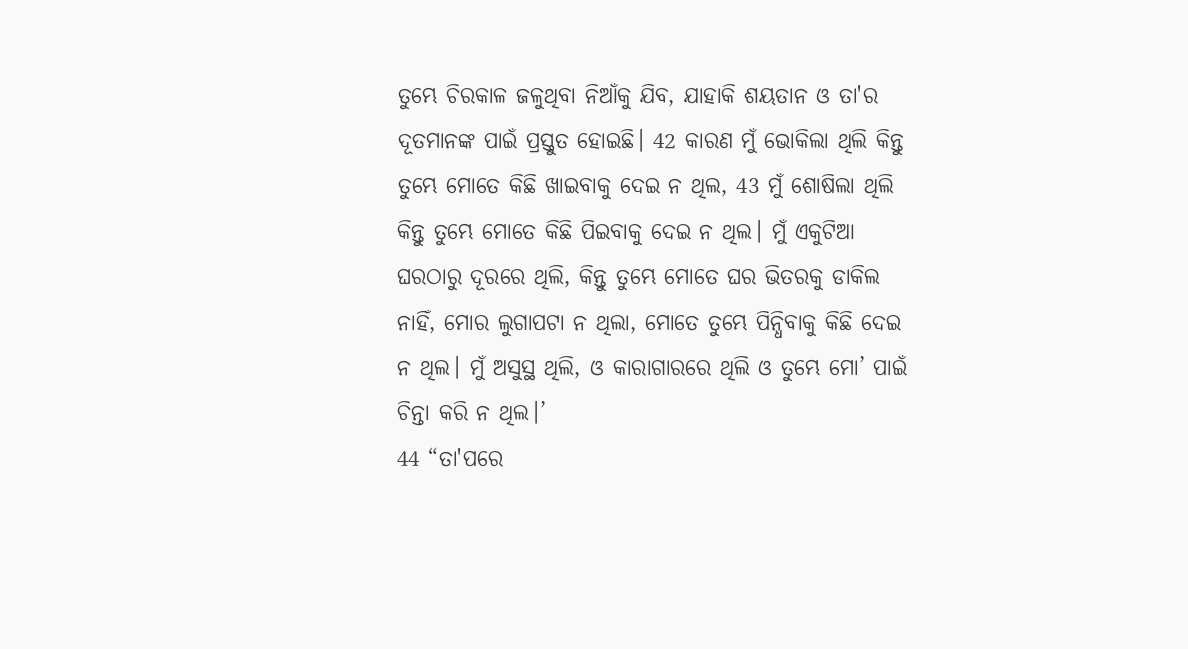ତୁମ୍ଭେ ଚିରକାଳ ଜଳୁଥିବା ନିଆଁକୁ ଯିବ, ଯାହାକି ଶୟତାନ ଓ ତା'ର ଦୂତମାନଙ୍କ ପାଇଁ ପ୍ରସ୍ତୁତ ହୋଇଛି। 42 କାରଣ ମୁଁ ଭୋକିଲା ଥିଲି କିନ୍ତୁ ତୁମ୍ଭେ ମୋତେ କିଛି ଖାଇବାକୁ ଦେଇ ନ ଥିଲ, 43 ମୁଁ ଶୋଷିଲା ଥିଲି କିନ୍ତୁ ତୁମ୍ଭେ ମୋତେ କିଛି ପିଇବାକୁ ଦେଇ ନ ଥିଲ। ମୁଁ ଏକୁଟିଆ ଘରଠାରୁ ଦୂରରେ ଥିଲି, କିନ୍ତୁ ତୁମ୍ଭେ ମୋତେ ଘର ଭିତରକୁ ଡାକିଲ ନାହିଁ, ମୋର ଲୁଗାପଟା ନ ଥିଲା, ମୋତେ ତୁମ୍ଭେ ପିନ୍ଧିବାକୁ କିଛି ଦେଇ ନ ଥିଲ। ମୁଁ ଅସୁସ୍ଥ ଥିଲି, ଓ କାରାଗାରରେ ଥିଲି ଓ ତୁମ୍ଭେ ମୋ’ ପାଇଁ ଚିନ୍ତା କରି ନ ଥିଲ।’
44 “ତା'ପରେ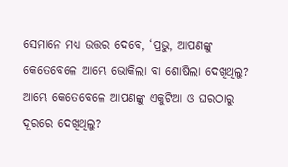ସେମାନେ ମଧ୍ୟ ଉତ୍ତର ଦେବେ, ‘ପ୍ରଭୁ, ଆପଣଙ୍କୁ କେତେବେଳେ ଆମ୍ଭେ ଭୋକିଲା ବା ଶୋଷିଲା ଦେଖିଥିଲୁ? ଆମ୍ଭେ କେତେବେଳେ ଆପଣଙ୍କୁ ଏକୁଟିଆ ଓ ଘରଠାରୁ ଦୂରରେ ଦେଖିଥିଲୁ?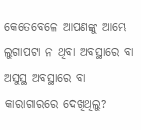କେତେବେଳେ ଆପଣଙ୍କୁ ଆମ୍ଭେ ଲୁଗାପଟା ନ ଥିବା ଅବସ୍ଥାରେ ବା ଅସୁସ୍ଥ ଅବସ୍ଥାରେ ବା କାରାଗାରରେ ଦେଖିଥିଲୁ?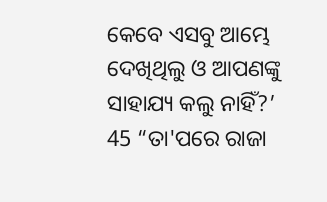କେବେ ଏସବୁ ଆମ୍ଭେ ଦେଖିଥିଲୁ ଓ ଆପଣଙ୍କୁ ସାହାଯ୍ୟ କଲୁ ନାହିଁ?’
45 “ତା'ପରେ ରାଜା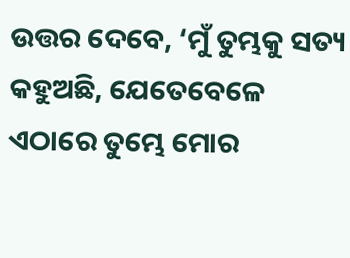ଉତ୍ତର ଦେବେ, ‘ମୁଁ ତୁମ୍ଭକୁ ସତ୍ୟ କହୁଅଛି, ଯେତେବେଳେ ଏଠାରେ ତୁମ୍ଭେ ମୋର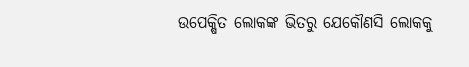ଉପେକ୍ଷିତ ଲୋକଙ୍କ ଭିତରୁ ଯେକୌଣସି ଲୋକକୁ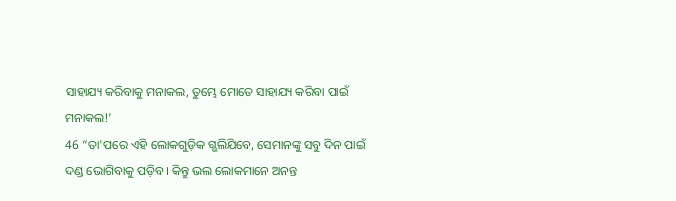ସାହାଯ୍ୟ କରିବାକୁ ମନାକଲ, ତୁମ୍ଭେ ମୋତେ ସାହାଯ୍ୟ କରିବା ପାଇଁ ମନାକଲ!’
46 “ତା'ପରେ ଏହି ଲୋକଗୁଡ଼ିକ ଗ୍ଭଲିଯିବେ, ସେମାନଙ୍କୁ ସବୁ ଦିନ ପାଇଁ ଦଣ୍ଡ ଭୋଗିବାକୁ ପଡ଼ିବ। କିନ୍ତୁ ଭଲ ଲୋକମାନେ ଅନନ୍ତ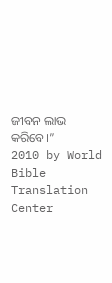ଜୀବନ ଲାଭ କରିବେ।”
2010 by World Bible Translation Center